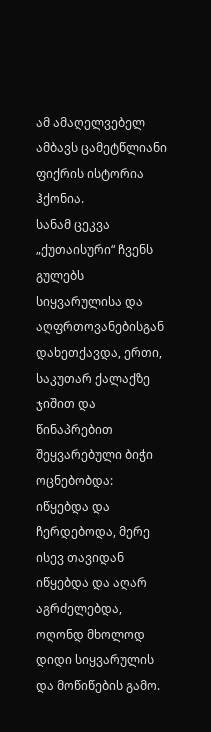ამ ამაღელვებელ ამბავს ცამეტწლიანი ფიქრის ისტორია ჰქონია.
სანამ ცეკვა „ქუთაისური“ ჩვენს გულებს სიყვარულისა და აღფრთოვანებისგან დახეთქავდა, ერთი, საკუთარ ქალაქზე ჯიშით და წინაპრებით შეყვარებული ბიჭი ოცნებობდა: იწყებდა და ჩერდებოდა, მერე ისევ თავიდან იწყებდა და აღარ აგრძელებდა, ოღონდ მხოლოდ დიდი სიყვარულის და მოწიწების გამო.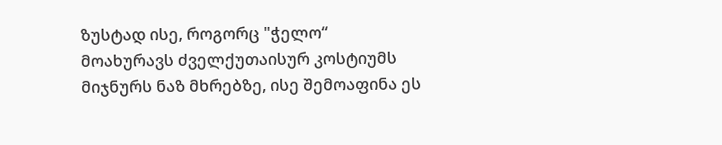ზუსტად ისე, როგორც "ჭელო“ მოახურავს ძველქუთაისურ კოსტიუმს მიჯნურს ნაზ მხრებზე, ისე შემოაფინა ეს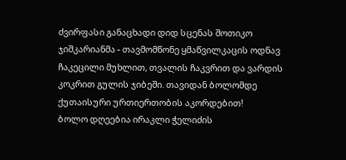ძვირფასი განაცხადი დიდ სცენას შოთიკო ჯიშკარიანმა - თავმომწონე ყმაწვილკაცის ოდნავ ჩაკეცილი მუხლით, თვალის ჩაკვრით და ვარდის კოკრით გულის ჯიბეში. თავიდან ბოლომდე ქუთაისური ურთიერთობის აკორდებით!
ბოლო დღეებია ირაკლი ჭელიძის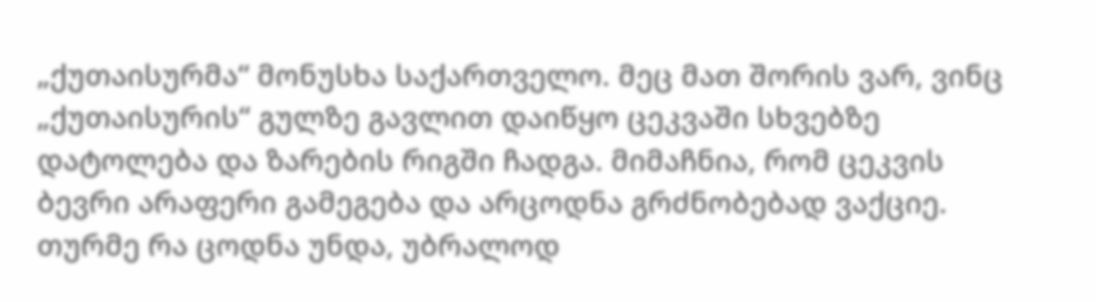„ქუთაისურმა“ მონუსხა საქართველო. მეც მათ შორის ვარ, ვინც „ქუთაისურის“ გულზე გავლით დაიწყო ცეკვაში სხვებზე დატოლება და ზარების რიგში ჩადგა. მიმაჩნია, რომ ცეკვის ბევრი არაფერი გამეგება და არცოდნა გრძნობებად ვაქციე. თურმე რა ცოდნა უნდა, უბრალოდ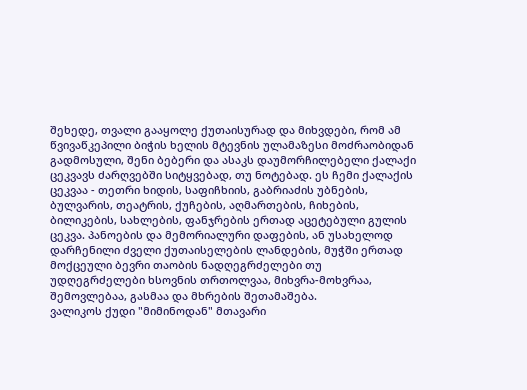შეხედე, თვალი გააყოლე ქუთაისურად და მიხვდები, რომ ამ წვივაწკეპილი ბიჭის ხელის მტევნის ულამაზესი მოძრაობიდან გადმოსული, შენი ბებერი და ასაკს დაუმორჩილებელი ქალაქი ცეკვავს ძარღვებში სიტყვებად, თუ ნოტებად. ეს ჩემი ქალაქის ცეკვაა - თეთრი ხიდის, საფიჩხიის, გაბრიაძის უბნების, ბულვარის, თეატრის, ქუჩების, აღმართების, ჩიხების, ბილიკების, სახლების, ფანჯრების ერთად აცეტებული გულის ცეკვა. პანოების და მემორიალური დაფების, ან უსახელოდ დარჩენილი ძველი ქუთაისელების ლანდების, მუჭში ერთად მოქცეული ბევრი თაობის ნადღეგრძელები თუ უდღეგრძელები ხსოვნის თრთოლვაა, მიხვრა-მოხვრაა, შემოვლებაა, გასმაა და მხრების შეთამაშება.
ვალიკოს ქუდი "მიმინოდან" მთავარი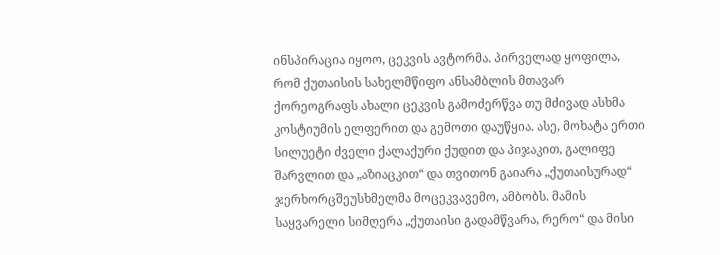ინსპირაცია იყოო, ცეკვის ავტორმა. პირველად ყოფილა, რომ ქუთაისის სახელმწიფო ანსამბლის მთავარ ქორეოგრაფს ახალი ცეკვის გამოძერწვა თუ მძივად ასხმა კოსტიუმის ელფერით და გემოთი დაუწყია. ასე, მოხატა ერთი სილუეტი ძველი ქალაქური ქუდით და პიჯაკით, გალიფე შარვლით და „აზიაცკით“ და თვითონ გაიარა „ქუთაისურად“ ჯერხორცშეუსხმელმა მოცეკვავემო, ამბობს. მამის საყვარელი სიმღერა „ქუთაისი გადამწვარა, რერო“ და მისი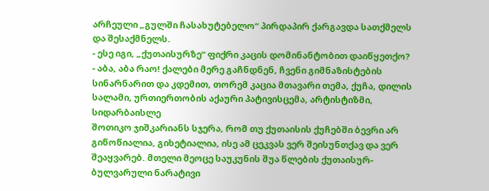არჩეული „გულში ჩასახუტებელო“ პირდაპირ ქარგავდა სათქმელს და შესაქმნელს.
- ესე იგი, „ქუთაისურზე“ ფიქრი კაცის დომინანტობით დაიწყეთქო?
- აბა, აბა რაო! ქალები მერე გაჩნდნენ, ჩვენი გიმნაზისტების სინარნარით და კდემით, თორემ კაცია მთავარი თემა, ქუჩა, დილის სალამი, ურთიერთობის აქაური პატივისცემა, არტისტიზმი, სიდარბაისლე
შოთიკო ჯიშკარიანს სჯერა, რომ თუ ქუთაისის ქუჩებში ბევრი არ გიწოწიალია, გიხეტიალია, ისე ამ ცეკვას ვერ შეისუნთქავ და ვერ შეაყვარებ. მთელი მეოცე საუკუნის შუა წლების ქუთაისურ-ბულვარული ნარატივი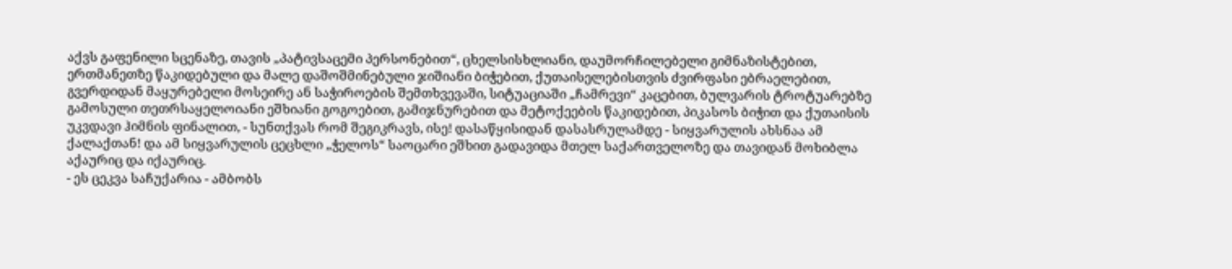აქვს გაფენილი სცენაზე, თავის „პატივსაცემი პერსონებით“, ცხელსისხლიანი, დაუმორჩილებელი გიმნაზისტებით, ერთმანეთზე წაკიდებული და მალე დაშოშმინებული ჯიშიანი ბიჭებით, ქუთაისელებისთვის ძვირფასი ებრაელებით, გვერდიდან მაყურებელი მოსეირე ან საჭიროების შემთხვევაში, სიტუაციაში „ჩამრევი“ კაცებით, ბულვარის ტროტუარებზე გამოსული თეთრსაყელოიანი ეშხიანი გოგოებით, გამიჯნურებით და მეტოქეების წაკიდებით, პიკასოს ბიჭით და ქუთაისის უკვდავი ჰიმნის ფინალით, - სუნთქვას რომ შეგიკრავს, ისე! დასაწყისიდან დასასრულამდე - სიყვარულის ახსნაა ამ ქალაქთან! და ამ სიყვარულის ცეცხლი „ჭელოს“ საოცარი ეშხით გადავიდა მთელ საქართველოზე და თავიდან მოხიბლა აქაურიც და იქაურიც.
- ეს ცეკვა საჩუქარია - ამბობს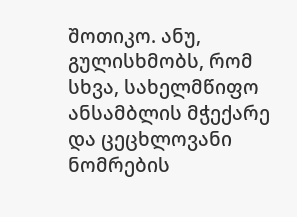შოთიკო. ანუ, გულისხმობს, რომ სხვა, სახელმწიფო ანსამბლის მჭექარე და ცეცხლოვანი ნომრების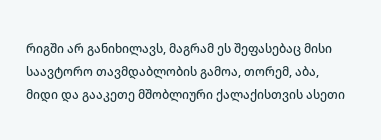რიგში არ განიხილავს, მაგრამ ეს შეფასებაც მისი საავტორო თავმდაბლობის გამოა, თორემ, აბა, მიდი და გააკეთე მშობლიური ქალაქისთვის ასეთი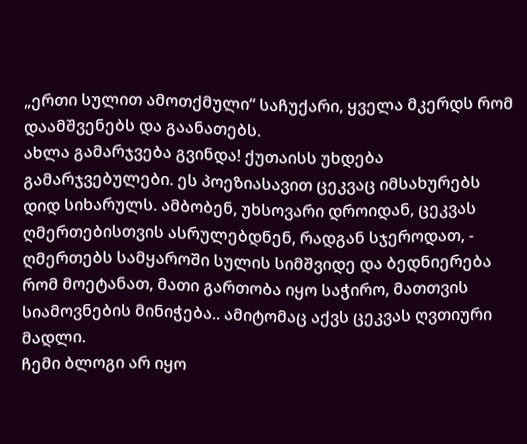„ერთი სულით ამოთქმული“ საჩუქარი, ყველა მკერდს რომ დაამშვენებს და გაანათებს.
ახლა გამარჯვება გვინდა! ქუთაისს უხდება გამარჯვებულები. ეს პოეზიასავით ცეკვაც იმსახურებს დიდ სიხარულს. ამბობენ, უხსოვარი დროიდან, ცეკვას ღმერთებისთვის ასრულებდნენ, რადგან სჯეროდათ, - ღმერთებს სამყაროში სულის სიმშვიდე და ბედნიერება რომ მოეტანათ, მათი გართობა იყო საჭირო, მათთვის სიამოვნების მინიჭება.. ამიტომაც აქვს ცეკვას ღვთიური მადლი.
ჩემი ბლოგი არ იყო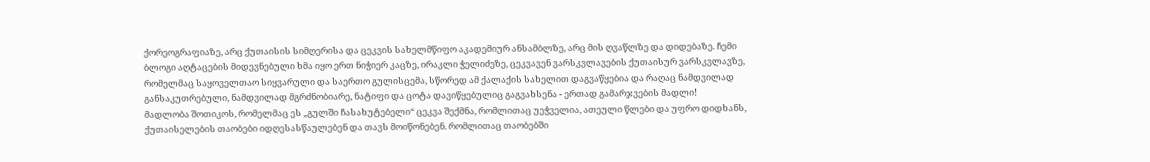ქორეოგრაფიაზე, არც ქუთაისის სიმღერისა და ცეკვის სახელმწიფო აკადემიურ ანსამბლზე, არც მის ღვაწლზე და დიდებაზე. ჩემი ბლოგი აღტაცების მიდევნებული ხმა იყო ერთ ნიჭიერ კაცზე, ირაკლი ჭელიძეზე, ცეკვავენ ვარსკვლავების ქუთაისურ ვარსკვლავზე, რომელმაც საყოველთაო სიყვარული და საერთო გულისცემა, სწორედ ამ ქალაქის სახელით დაგვაწყებია და რაღაც ნამდვილად განსაკუთრებული, ნამდვილად მგრძნობიარე, ნატიფი და ცოტა დავიწყებულიც გაგვახსენა - ერთად გამარჯვების მადლი!
მადლობა შოთიკოს, რომელმაც ეს „გულში ჩასახუტებელი“ ცეკვა შექმნა, რომლითაც უეჭველია, ათეული წლები და უფრო დიდხანს, ქუთაისელების თაობები იდღესასწაულებენ და თავს მოიწონებენ. რომლითაც თაობებში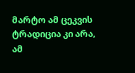მარტო ამ ცეკვის ტრადიცია კი არა, ამ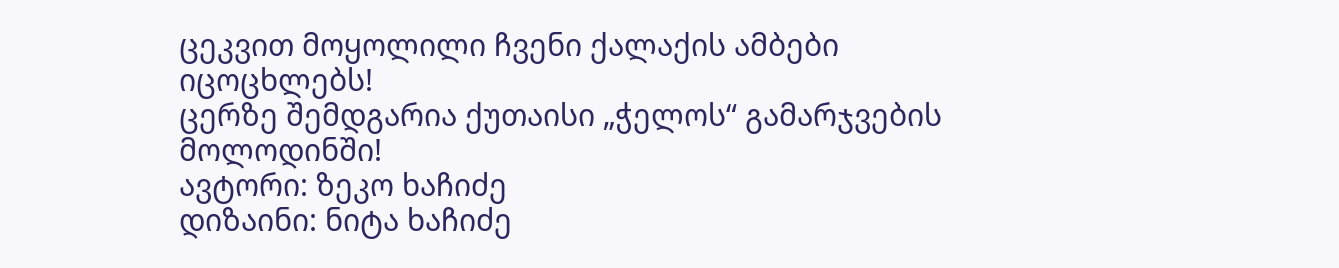ცეკვით მოყოლილი ჩვენი ქალაქის ამბები იცოცხლებს!
ცერზე შემდგარია ქუთაისი „ჭელოს“ გამარჯვების მოლოდინში!
ავტორი: ზეკო ხაჩიძე
დიზაინი: ნიტა ხაჩიძე